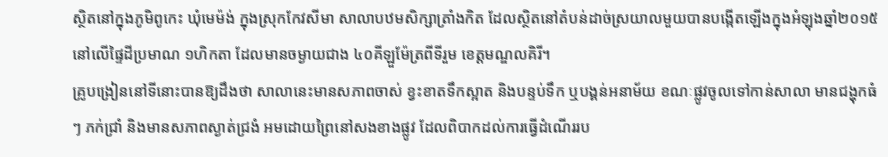ស្ថិតនៅក្នុងភូមិពូកេះ ឃុំមេម៉ង់ ក្នុងស្រុកកែវសីមា សាលាបឋមសិក្សាត្រាំងកិត ដែលស្ថិតនៅតំបន់ដាច់ស្រយាលមួយបានបង្កើតឡើងក្នុងអំឡុងឆ្នាំ២០១៥ នៅលើផ្ទៃដីប្រមាណ ១ហិកតា ដែលមានចម្ងាយជាង ៤០គីឡួម៉ែត្រពីទីរួម ខេត្តមណ្ឌលគិរី។
គ្រូបង្រៀននៅទីនោះបានឱ្យដឹងថា សាលានេះមានសភាពចាស់ ខ្វះខាតទឹកស្អាត និងបន្ទប់ទឹក ឬបង្គន់អនាម័យ ខណៈផ្លូវចូលទៅកាន់សាលា មានជង្ហុកធំៗ ភក់ជ្រាំ និងមានសភាពស្ងាត់ជ្រងំ អមដោយព្រៃនៅសងខាងផ្លូវ ដែលពិបាកដល់ការធ្វើដំណើររប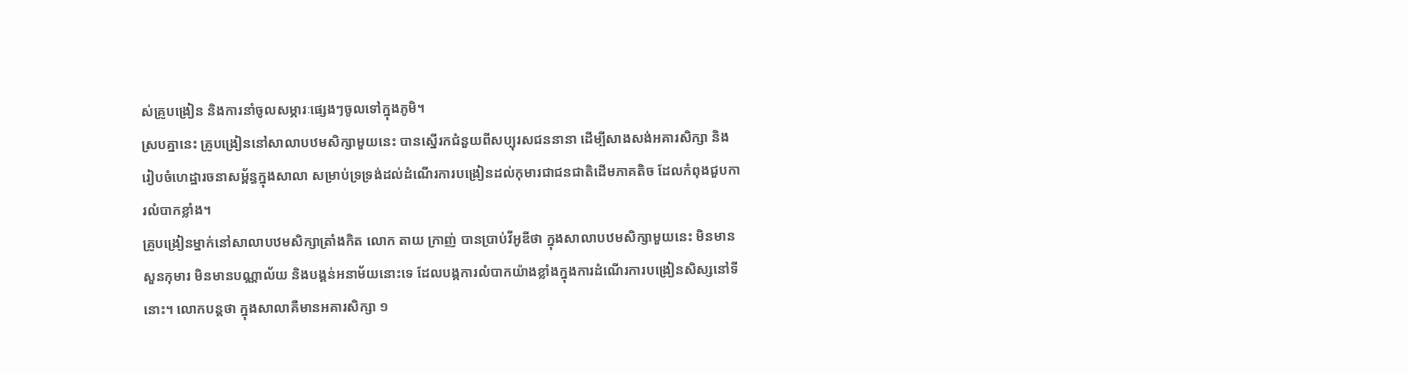ស់គ្រូបង្រៀន និងការនាំចូលសម្ភារៈផ្សេងៗចូលទៅក្នុងភូមិ។
ស្របគ្នានេះ គ្រូបង្រៀននៅសាលាបឋមសិក្សាមួយនេះ បានស្នើរកជំនួយពីសប្បុរសជននានា ដើម្បីសាងសង់អគារសិក្សា និងរៀបចំហេដ្ឋារចនាសម្ព័ន្ធក្នុងសាលា សម្រាប់ទ្រទ្រង់ដល់ដំណើរការបង្រៀនដល់កុមារជាជនជាតិដើមភាគតិច ដែលកំពុងជួបការលំបាកខ្លាំង។
គ្រូបង្រៀនម្នាក់នៅសាលាបឋមសិក្សាត្រាំងកិត លោក តាយ ក្រាញ់ បានប្រាប់វីអូឌីថា ក្នុងសាលាបឋមសិក្សាមួយនេះ មិនមានសួនកុមារ មិនមានបណ្ណាល័យ និងបង្គន់អនាម័យនោះទេ ដែលបង្កការលំបាកយ៉ាងខ្លាំងក្នុងការដំណើរការបង្រៀនសិស្សនៅទីនោះ។ លោកបន្តថា ក្នុងសាលាគឺមានអគារសិក្សា ១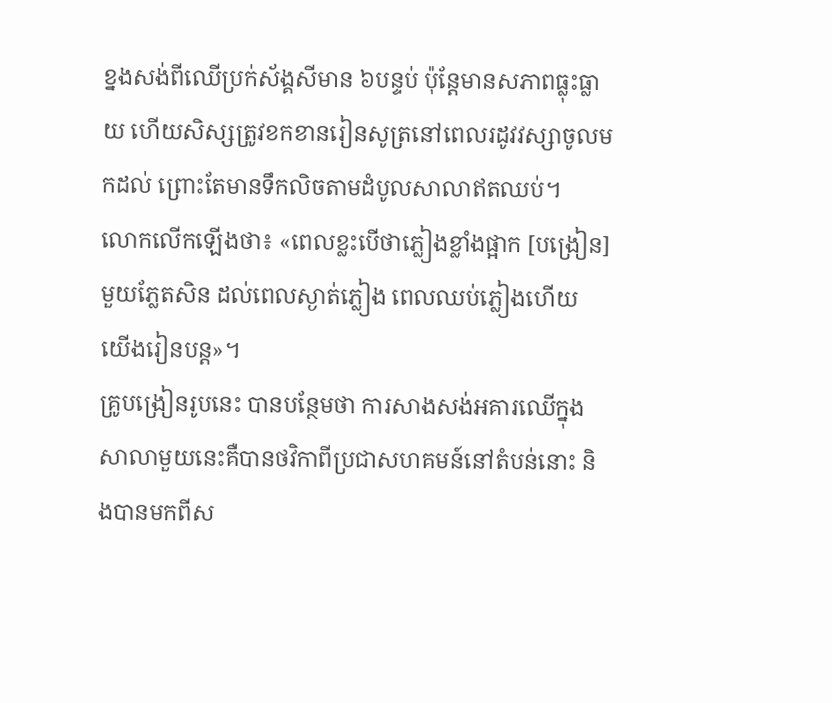ខ្នងសង់ពីឈើប្រក់ស័ង្គសីមាន ៦បន្ទប់ ប៉ុន្តែមានសភាពធ្លុះធ្លាយ ហើយសិស្សត្រូវខកខានរៀនសូត្រនៅពេលរដូវវស្សាចូលមកដល់ ព្រោះតែមានទឹកលិចតាមដំបូលសាលាឥតឈប់។
លោកលើកឡើងថា៖ «ពេលខ្លះបើថាភ្លៀងខ្លាំងផ្អាក [បង្រៀន] មួយភ្លែតសិន ដល់ពេលស្ងាត់ភ្លៀង ពេលឈប់ភ្លៀងហើយ យើងរៀនបន្ត»។
គ្រូបង្រៀនរូបនេះ បានបន្ថែមថា ការសាងសង់អគារឈើក្នុងសាលាមួយនេះគឺបានថវិកាពីប្រជាសហគមន៍នៅតំបន់នោះ និងបានមកពីស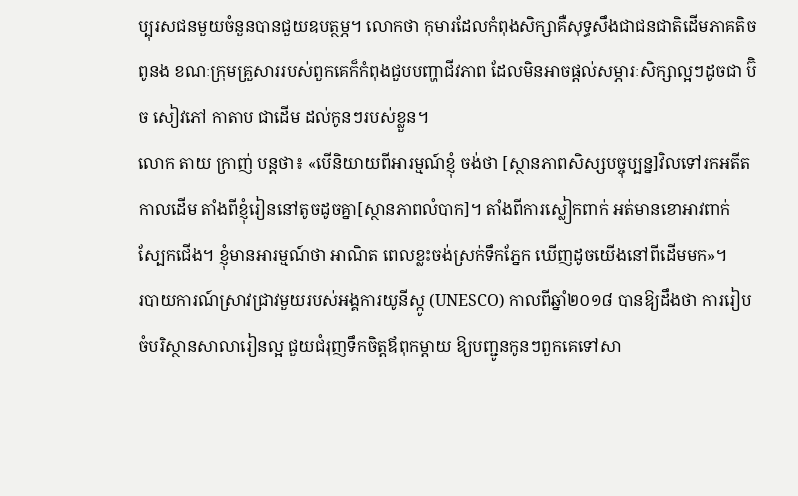ប្បុរសជនមួយចំនួនបានជួយឧបត្ថម្ភ។ លោកថា កុមារដែលកំពុងសិក្សាគឺសុទ្ធសឹងជាជនជាតិដើមភាគតិចពូនង ខណៈក្រុមគ្រួសាររបស់ពួកគេក៏កំពុងជួបបញ្ហាជីវភាព ដែលមិនអាចផ្តល់សម្ភារៈសិក្សាល្អៗដូចជា ប៊ិច សៀវភៅ កាតាប ជាដើម ដល់កូនៗរបស់ខ្លួន។
លោក តាយ ក្រាញ់ បន្តថា៖ «បើនិយាយពីអារម្មណ៍ខ្ញុំ ចង់ថា [ស្ថានភាពសិស្សបច្ចុប្បន្ន]វិលទៅរកអតីតកាលដើម តាំងពីខ្ញុំរៀននៅតូចដូចគ្នា[ស្ថានភាពលំបាក]។ តាំងពីការស្លៀកពាក់ អត់មានខោអាវពាក់ ស្បែកជើង។ ខ្ញុំមានអារម្មណ៍ថា អាណិត ពេលខ្លះចង់ស្រក់ទឹកភ្នែក ឃើញដូចយើងនៅពីដើមមក»។
របាយការណ៍ស្រាវជ្រាវមួយរបស់អង្គការយូនីស្កូ (UNESCO) កាលពីឆ្នាំ២០១៨ បានឱ្យដឹងថា ការរៀបចំបរិស្ថានសាលារៀនល្អ ជួយជំរុញទឹកចិត្តឪពុកម្តាយ ឱ្យបញ្ជូនកូនៗពួកគេទៅសា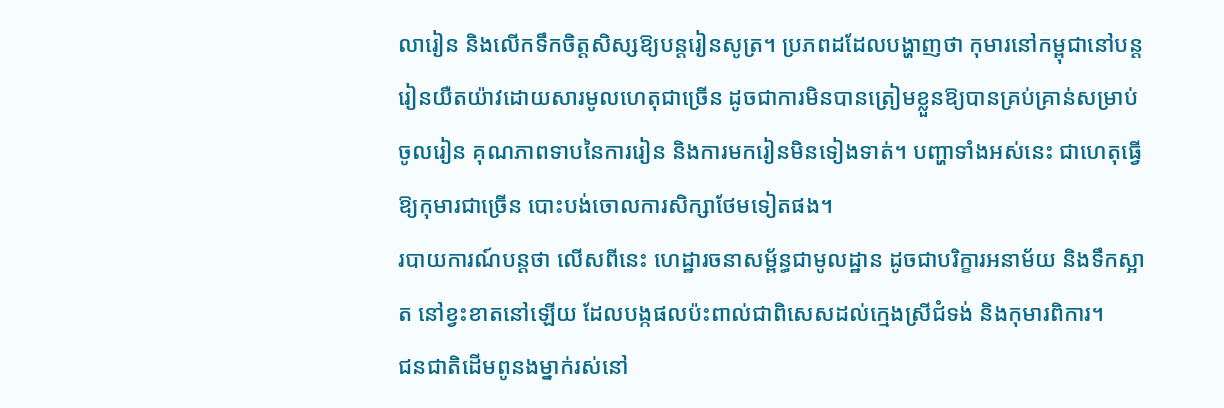លារៀន និងលើកទឹកចិត្តសិស្សឱ្យបន្តរៀនសូត្រ។ ប្រភពដដែលបង្ហាញថា កុមារនៅកម្ពុជានៅបន្តរៀនយឺតយ៉ាវដោយសារមូលហេតុជាច្រើន ដូចជាការមិនបានត្រៀមខ្លួនឱ្យបានគ្រប់គ្រាន់សម្រាប់ចូលរៀន គុណភាពទាបនៃការរៀន និងការមករៀនមិនទៀងទាត់។ បញ្ហាទាំងអស់នេះ ជាហេតុធ្វើឱ្យកុមារជាច្រើន បោះបង់ចោលការសិក្សាថែមទៀតផង។
របាយការណ៍បន្តថា លើសពីនេះ ហេដ្ឋារចនាសម្ព័ន្ធជាមូលដ្ឋាន ដូចជាបរិក្ខារអនាម័យ និងទឹកស្អាត នៅខ្វះខាតនៅឡើយ ដែលបង្កផលប៉ះពាល់ជាពិសេសដល់ក្មេងស្រីជំទង់ និងកុមារពិការ។
ជនជាតិដើមពូនងម្នាក់រស់នៅ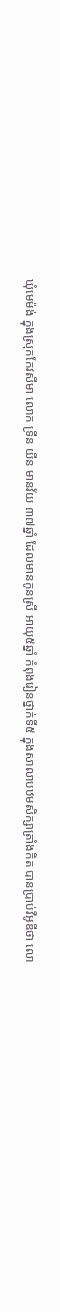ឃុំមេម៉ង់ ក្នុងស្រុកកែវសីមា លោក ទ្រីន យីន មានវ័យ ៣៧ឆ្នាំ ដែលមានកូនស្រី អាយុ៥ឆ្នាំ កំពុងរៀនថ្នាក់ទី៥ ក្នុងសាលាបឋមសិក្សាត្រាំងកិត បានប្រាប់វីអូឌីថា លោ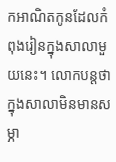កអាណិតកូនដែលកំពុងរៀនក្នុងសាលាមួយនេះ។ លោកបន្តថា ក្នុងសាលាមិនមានសម្ភា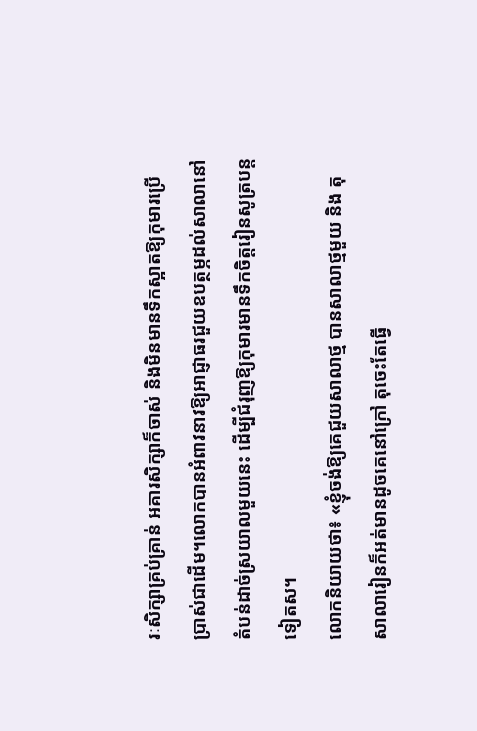រៈសិក្សាគ្រប់គ្រាន់ អគារសិក្សាក៏ចាស់ និងមិនមានទឹកស្អាតឱ្យកុមារប្រើប្រាស់ជាដើម។លោកបានអំពាវនាវឱ្យអាជ្ញាធរជួយឧបត្ថម្ភដល់សាលានៅតំបន់ដាច់ស្រយាលមួយនេះ ដើម្បីជំរុញឱ្យកុមារមានទឹកចិត្តរៀនសូត្របន្តទៀតស។
លោកនិយាយថា៖ «ខ្ញុំចង់ឱ្យគេជួយសាលាថ្ម បានសាលាថ្មមួយ និង តុសាលារៀនក៏អត់មានដូចគេនៅក្រៅ តុចេះតែធ្វើ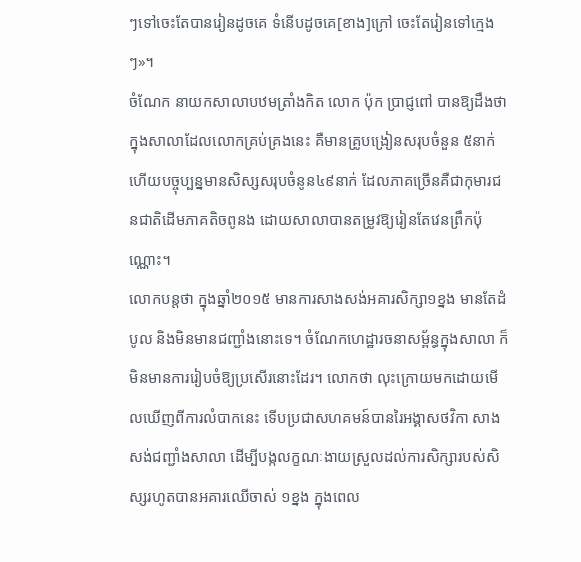ៗទៅចេះតែបានរៀនដូចគេ ទំនើបដូចគេ[ខាង]ក្រៅ ចេះតែរៀនទៅក្មេងៗ»។
ចំណែក នាយកសាលាបឋមត្រាំងកិត លោក ប៉ុក ប្រាជ្ញពៅ បានឱ្យដឹងថា ក្នុងសាលាដែលលោកគ្រប់គ្រងនេះ គឺមានគ្រូបង្រៀនសរុបចំនួន ៥នាក់ ហើយបច្ចុប្បន្នមានសិស្សសរុបចំនូន៤៩នាក់ ដែលភាគច្រើនគឺជាកុមារជនជាតិដើមភាគតិចពូនង ដោយសាលាបានតម្រូវឱ្យរៀនតែវេនព្រឹកប៉ុណ្ណោះ។
លោកបន្តថា ក្នុងឆ្នាំ២០១៥ មានការសាងសង់អគារសិក្សា១ខ្នង មានតែដំបូល និងមិនមានជញ្ជាំងនោះទេ។ ចំណែកហេដ្ឋារចនាសម្ព័ន្ធក្នុងសាលា ក៏មិនមានការរៀបចំឱ្យប្រសើរនោះដែរ។ លោកថា លុះក្រោយមកដោយមើលឃើញពីការលំបាកនេះ ទើបប្រជាសហគមន៍បានរៃអង្គាសថវិកា សាងសង់ជញ្ជាំងសាលា ដើម្បីបង្កលក្ខណៈងាយស្រួលដល់ការសិក្សារបស់សិស្សរហូតបានអគារឈើចាស់ ១ខ្នង ក្នុងពេល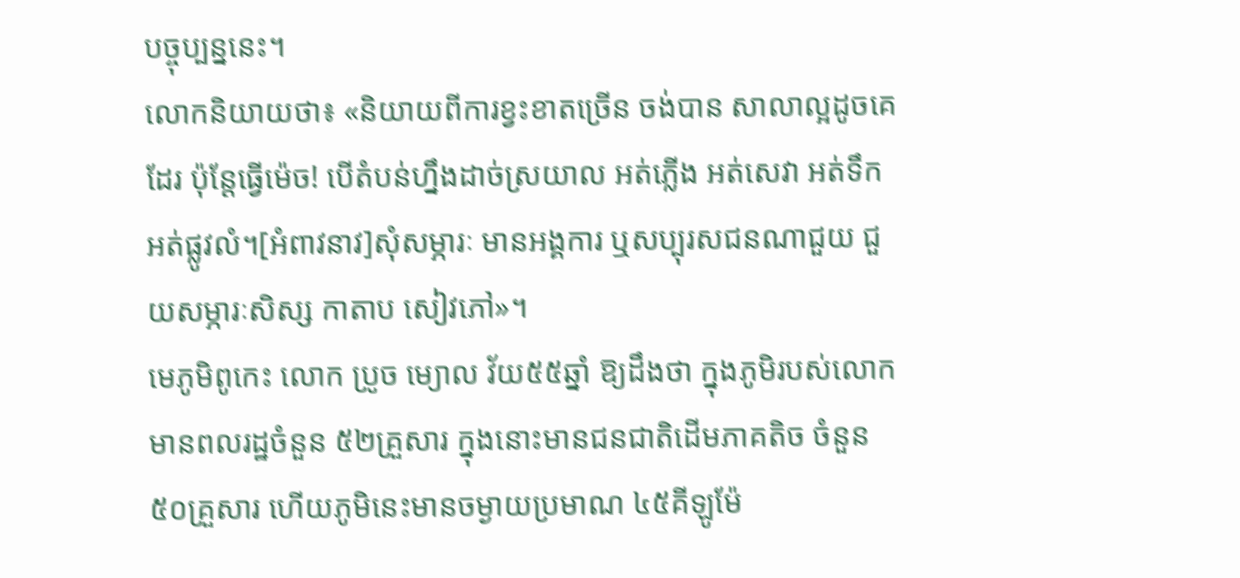បច្ចុប្បន្ននេះ។
លោកនិយាយថា៖ «និយាយពីការខ្វះខាតច្រើន ចង់បាន សាលាល្អដូចគេដែរ ប៉ុន្តែធ្វើម៉េច! បើតំបន់ហ្នឹងដាច់ស្រយាល អត់ភ្លើង អត់សេវា អត់ទឹក អត់ផ្លូវលំ។[អំពាវនាវ]សុំសម្ភារៈ មានអង្គការ ឬសប្បុរសជនណាជួយ ជួយសម្ភារៈសិស្ស កាតាប សៀវភៅ»។
មេភូមិពូកេះ លោក ប្រូច ម្យោល វ័យ៥៥ឆ្នាំ ឱ្យដឹងថា ក្នុងភូមិរបស់លោក មានពលរដ្ឋចំនួន ៥២គ្រួសារ ក្នុងនោះមានជនជាតិដើមភាគតិច ចំនួន ៥០គ្រួសារ ហើយភូមិនេះមានចម្ងាយប្រមាណ ៤៥គីឡូម៉ែ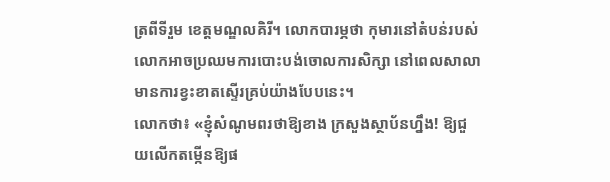ត្រពីទីរួម ខេត្តមណ្ឌលគិរី។ លោកបារម្ភថា កុមារនៅតំបន់របស់លោកអាចប្រឈមការបោះបង់ចោលការសិក្សា នៅពេលសាលាមានការខ្វះខាតស្ទើរគ្រប់យ៉ាងបែបនេះ។
លោកថា៖ «ខ្ញុំសំណូមពរថាឱ្យខាង ក្រសួងស្ថាប័នហ្នឹង! ឱ្យជួយលើកតម្កើនឱ្យផ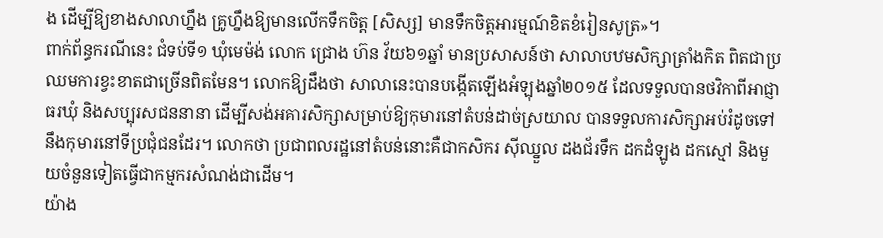ង ដើម្បីឱ្យខាងសាលាហ្នឹង គ្រូហ្នឹងឱ្យមានលើកទឹកចិត្ត [សិស្ស] មានទឹកចិត្តអារម្មណ៍ខិតខំរៀនសូត្រ»។
ពាក់ព័ន្ធករណីនេះ ជំទប់ទី១ ឃុំមេម៉ង់ លោក ជ្រោង ហ៊ន វ័យ៦១ឆ្នាំ មានប្រសាសន៍ថា សាលាបឋមសិក្សាត្រាំងកិត ពិតជាប្រឈមការខ្វះខាតជាច្រើនពិតមែន។ លោកឱ្យដឹងថា សាលានេះបានបង្កើតឡើងអំឡុងឆ្នាំ២០១៥ ដែលទទួលបានថវិកាពីអាជ្ញាធរឃុំ និងសប្បុរសជននានា ដើម្បីសង់អគារសិក្សាសម្រាប់ឱ្យកុមារនៅតំបន់ដាច់ស្រយាល បានទទួលការសិក្សាអប់រំដូចទៅនឹងកុមារនៅទីប្រជុំជនដែរ។ លោកថា ប្រជាពលរដ្ឋនៅតំបន់នោះគឺជាកសិករ ស៊ីឈ្នួល ដងជ័រទឹក ដកដំឡូង ដកស្មៅ និងមួយចំនួនទៀតធ្វើជាកម្មករសំណង់ជាដើម។
យ៉ាង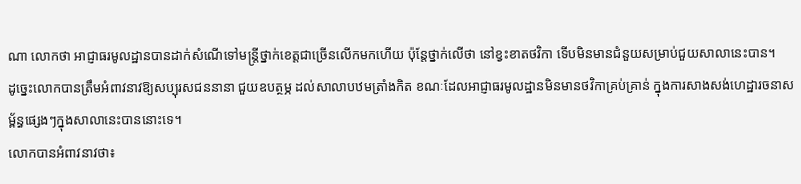ណា លោកថា អាជ្ញាធរមូលដ្ឋានបានដាក់សំណើទៅមន្ត្រីថ្នាក់ខេត្តជាច្រើនលើកមកហើយ ប៉ុន្តែថ្នាក់លើថា នៅខ្វះខាតថវិកា ទើបមិនមានជំនួយសម្រាប់ជួយសាលានេះបាន។
ដូច្នេះលោកបានត្រឹមអំពាវនាវឱ្យសប្បុរសជននានា ជួយឧបត្ថម្ភ ដល់សាលាបឋមត្រាំងកិត ខណៈដែលអាជ្ញាធរមូលដ្ឋានមិនមានថវិកាគ្រប់គ្រាន់ ក្នុងការសាងសង់ហេដ្ឋារចនាសម្ព័ន្ធផ្សេងៗក្នុងសាលានេះបាននោះទេ។
លោកបានអំពាវនាវថា៖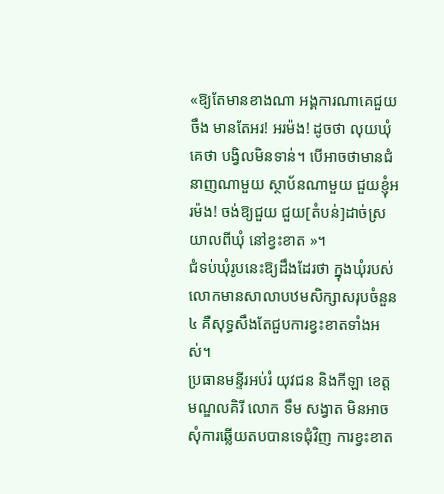«ឱ្យតែមានខាងណា អង្គការណាគេជួយចឹង មានតែអរ! អរម៉ង! ដូចថា លុយឃុំ គេថា បង្វិលមិនទាន់។ បើអាចថាមានជំនាញណាមួយ ស្ថាប័នណាមួយ ជួយខ្ញុំអរម៉ង! ចង់ឱ្យជួយ ជួយ[តំបន់]ដាច់ស្រយាលពីឃុំ នៅខ្វះខាត »។
ជំទប់ឃុំរូបនេះឱ្យដឹងដែរថា ក្នុងឃុំរបស់លោកមានសាលាបឋមសិក្សាសរុបចំនួន៤ គឺសុទ្ធសឹងតែជួបការខ្វះខាតទាំងអស់។
ប្រធានមន្ទីរអប់រំ យុវជន និងកីឡា ខេត្តមណ្ឌលគិរី លោក ទឹម សង្វាត មិនអាចសុំការឆ្លើយតបបានទេជុំវិញ ការខ្វះខាត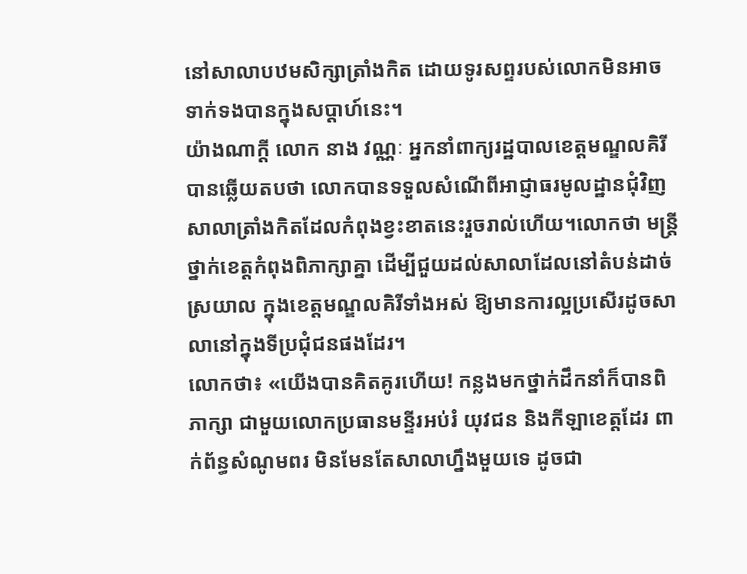នៅសាលាបឋមសិក្សាត្រាំងកិត ដោយទូរសព្ទរបស់លោកមិនអាចទាក់ទងបានក្នុងសប្តាហ៍នេះ។
យ៉ាងណាក្តី លោក នាង វណ្ណៈ អ្នកនាំពាក្យរដ្ឋបាលខេត្តមណ្ឌលគិរី បានឆ្លើយតបថា លោកបានទទួលសំណើពីអាជ្ញាធរមូលដ្ឋានជុំវិញសាលាត្រាំងកិតដែលកំពុងខ្វះខាតនេះរួចរាល់ហើយ។លោកថា មន្រ្តីថ្នាក់ខេត្តកំពុងពិភាក្សាគ្នា ដើម្បីជួយដល់សាលាដែលនៅតំបន់ដាច់ស្រយាល ក្នុងខេត្តមណ្ឌលគិរីទាំងអស់ ឱ្យមានការល្អប្រសើរដូចសាលានៅក្នុងទីប្រជុំជនផងដែរ។
លោកថា៖ «យើងបានគិតគូរហើយ! កន្លងមកថ្នាក់ដឹកនាំក៏បានពិភាក្សា ជាមួយលោកប្រធានមន្ទីរអប់រំ យុវជន និងកីឡាខេត្តដែរ ពាក់ព័ន្ធសំណូមពរ មិនមែនតែសាលាហ្នឹងមួយទេ ដូចជា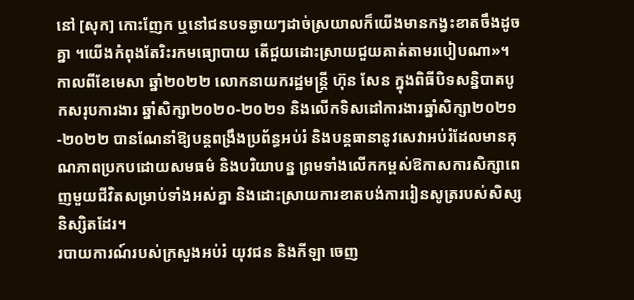នៅ [សុក] កោះញែក ឬនៅជនបទឆ្ងាយៗដាច់ស្រយាលក៏យើងមានកង្វះខាតចឹងដូចគ្នា ។យើងកំពុងតែរិះរកមធ្យោបាយ តើជួយដោះស្រាយជួយគាត់តាមរបៀបណា»។
កាលពីខែមេសា ឆ្នាំ២០២២ លោកនាយករដ្ឋមន្ត្រី ហ៊ុន សែន ក្នុងពិធីបិទសន្និបាតបូកសរុបការងារ ឆ្នាំសិក្សា២០២០-២០២១ និងលើកទិសដៅការងារឆ្នាំសិក្សា២០២១-២០២២ បានណែនាំឱ្យបន្តពង្រឹងប្រព័ន្ធអប់រំ និងបន្តធានានូវសេវាអប់រំដែលមានគុណភាពប្រកបដោយសមធម៌ និងបរិយាបន្ន ព្រមទាំងលើកកម្ពស់ឱកាសការសិក្សាពេញមួយជីវិតសម្រាប់ទាំងអស់គ្នា និងដោះស្រាយការខាតបង់ការរៀនសូត្ររបស់សិស្សនិស្សិតដែរ។
របាយការណ៍របស់ក្រសួងអប់រំ យុវជន និងកីឡា ចេញ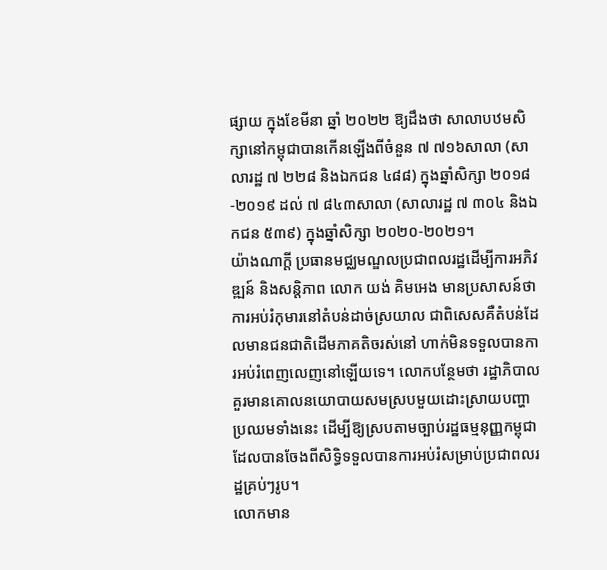ផ្សាយ ក្នុងខែមីនា ឆ្នាំ ២០២២ ឱ្យដឹងថា សាលាបឋមសិក្សានៅកម្ពុជាបានកើនឡើងពីចំនួន ៧ ៧១៦សាលា (សាលារដ្ឋ ៧ ២២៨ និងឯកជន ៤៨៨) ក្នុងឆ្នាំសិក្សា ២០១៨ -២០១៩ ដល់ ៧ ៨៤៣សាលា (សាលារដ្ឋ ៧ ៣០៤ និងឯកជន ៥៣៩) ក្នុងឆ្នាំសិក្សា ២០២០-២០២១។
យ៉ាងណាក្តី ប្រធានមជ្ឈមណ្ឌលប្រជាពលរដ្ឋដើម្បីការអភិវឌ្ឍន៍ និងសន្ដិភាព លោក យង់ គិមអេង មានប្រសាសន៍ថា ការអប់រំកុមារនៅតំបន់ដាច់ស្រយាល ជាពិសេសគឺតំបន់ដែលមានជនជាតិដើមភាគតិចរស់នៅ ហាក់មិនទទួលបានការអប់រំពេញលេញនៅឡើយទេ។ លោកបន្ថែមថា រដ្ឋាភិបាលគួរមានគោលនយោបាយសមស្របមួយដោះស្រាយបញ្ហាប្រឈមទាំងនេះ ដើម្បីឱ្យស្របតាមច្បាប់រដ្ឋធម្មនុញ្ញកម្ពុជា ដែលបានចែងពីសិទ្ធិទទួលបានការអប់រំសម្រាប់ប្រជាពលរដ្ឋគ្រប់ៗរូប។
លោកមាន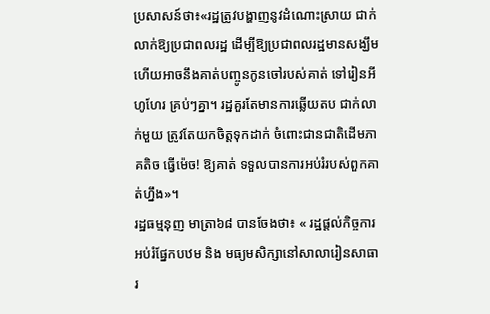ប្រសាសន៍ថា៖«រដ្ឋត្រូវបង្ហាញនូវដំណោះស្រាយ ជាក់លាក់ឱ្យប្រជាពលរដ្ឋ ដើម្បីឱ្យប្រជាពលរដ្ឋមានសង្ឃឹម ហើយអាចនឹងគាត់បញ្ចូនកូនចៅរបស់គាត់ ទៅរៀនអីហូហែរ គ្រប់ៗគ្នា។ រដ្ឋគួរតែមានការឆ្លើយតប ជាក់លាក់មួយ ត្រូវតែយកចិត្តទុកដាក់ ចំពោះជានជាតិដើមភាគតិច ធ្វើម៉េច! ឱ្យគាត់ ទទួលបានការអប់រំរបស់ពួកគាត់ហ្នឹង»។
រដ្ឋធម្មនុញ មាត្រា៦៨ បានចែងថា៖ « រដ្ឋផ្ដល់កិច្ចការអប់រំផ្នែកបឋម និង មធ្យមសិក្សានៅសាលារៀនសាធារ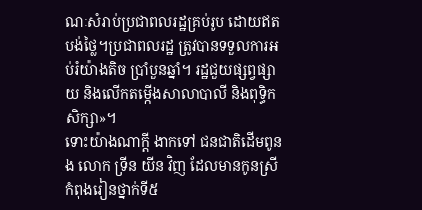ណៈសំរាប់ប្រជាពលរដ្ឋគ្រប់រូប ដោយឥតបង់ថ្លៃ។ប្រជាពលរដ្ឋ ត្រូវបានទទួលការអប់រំយ៉ាងតិច ប្រាំបួនឆ្នាំ។ រដ្ឋជួយផ្សព្វផ្សាយ និងលើកតម្កើងសាលាបាលី និងពុទ្ធិកសិក្សា»។
ទោះយ៉ាងណាក្តី ងាកទៅ ជនជាតិដើមពូនង លោក ទ្រីន យីន វិញ ដែលមានកូនស្រីកំពុងរៀនថ្នាក់ទី៥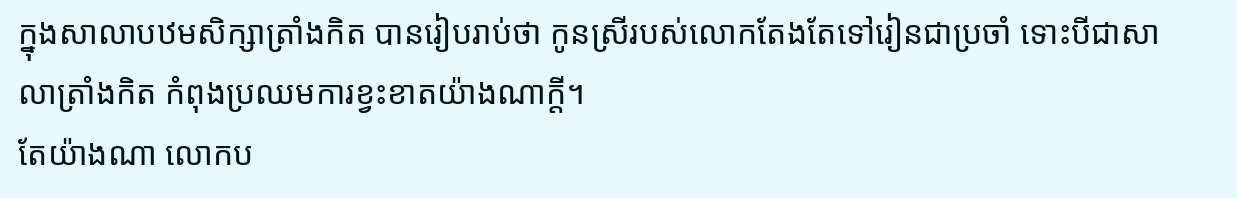ក្នុងសាលាបឋមសិក្សាត្រាំងកិត បានរៀបរាប់ថា កូនស្រីរបស់លោកតែងតែទៅរៀនជាប្រចាំ ទោះបីជាសាលាត្រាំងកិត កំពុងប្រឈមការខ្វះខាតយ៉ាងណាក្តី។
តែយ៉ាងណា លោកប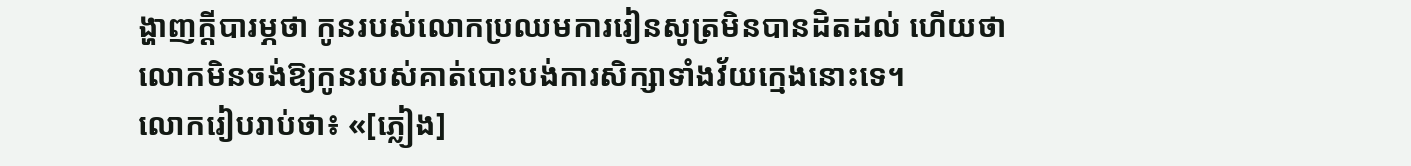ង្ហាញក្តីបារម្ភថា កូនរបស់លោកប្រឈមការរៀនសូត្រមិនបានដិតដល់ ហើយថា លោកមិនចង់ឱ្យកូនរបស់គាត់បោះបង់ការសិក្សាទាំងវ័យក្មេងនោះទេ។
លោករៀបរាប់ថា៖ «[ភ្លៀង]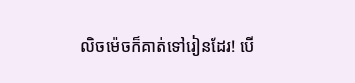លិចម៉េចក៏គាត់ទៅរៀនដែរ! បើ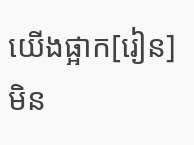យើងផ្អាក[រៀន]មិន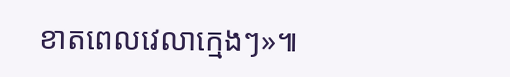ខាតពេលវេលាក្មេងៗ»៕